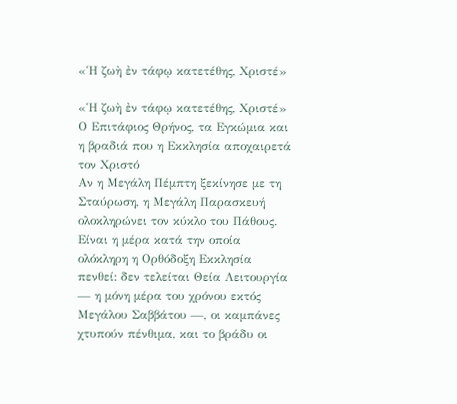«Ἡ ζωὴ ἐν τάφῳ κατετέθης, Χριστέ»

«Ἡ ζωὴ ἐν τάφῳ κατετέθης, Χριστέ»
Ο Επιτάφιος Θρήνος, τα Εγκώμια και η βραδιά που η Εκκλησία αποχαιρετά τον Χριστό
Αν η Μεγάλη Πέμπτη ξεκίνησε με τη Σταύρωση, η Μεγάλη Παρασκευή ολοκληρώνει τον κύκλο του Πάθους. Είναι η μέρα κατά την οποία ολόκληρη η Ορθόδοξη Εκκλησία πενθεί: δεν τελείται Θεία Λειτουργία — η μόνη μέρα του χρόνου εκτός Μεγάλου Σαββάτου —, οι καμπάνες χτυπούν πένθιμα, και το βράδυ οι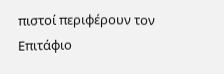πιστοί περιφέρουν τον Επιτάφιο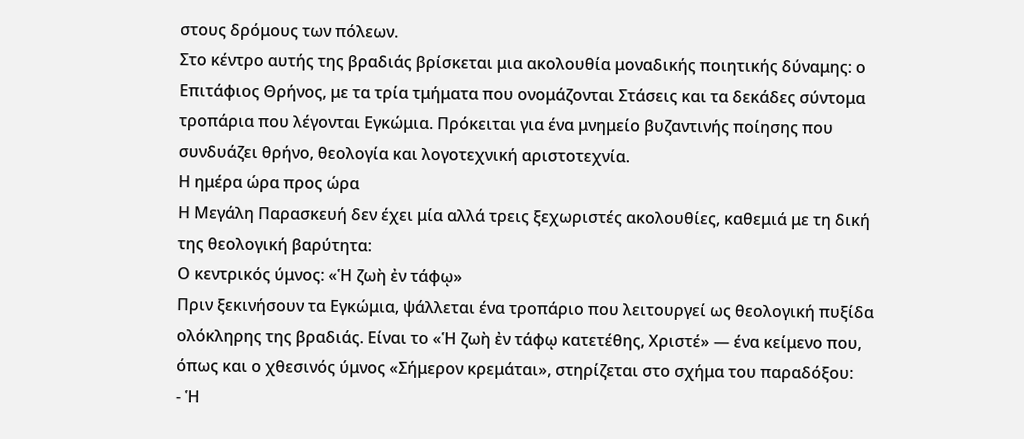στους δρόμους των πόλεων.
Στο κέντρο αυτής της βραδιάς βρίσκεται μια ακολουθία μοναδικής ποιητικής δύναμης: ο Επιτάφιος Θρήνος, με τα τρία τμήματα που ονομάζονται Στάσεις και τα δεκάδες σύντομα τροπάρια που λέγονται Εγκώμια. Πρόκειται για ένα μνημείο βυζαντινής ποίησης που συνδυάζει θρήνο, θεολογία και λογοτεχνική αριστοτεχνία.
Η ημέρα ώρα προς ώρα
Η Μεγάλη Παρασκευή δεν έχει μία αλλά τρεις ξεχωριστές ακολουθίες, καθεμιά με τη δική της θεολογική βαρύτητα:
Ο κεντρικός ύμνος: «Ἡ ζωὴ ἐν τάφῳ»
Πριν ξεκινήσουν τα Εγκώμια, ψάλλεται ένα τροπάριο που λειτουργεί ως θεολογική πυξίδα ολόκληρης της βραδιάς. Είναι το «Ἡ ζωὴ ἐν τάφῳ κατετέθης, Χριστέ» — ένα κείμενο που, όπως και ο χθεσινός ύμνος «Σήμερον κρεμάται», στηρίζεται στο σχήμα του παραδόξου:
- Ἡ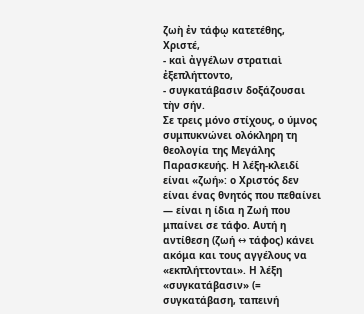ζωὴ ἐν τάφῳ κατετέθης, Χριστέ,
- καὶ ἀγγέλων στρατιαὶ ἐξεπλήττοντο,
- συγκατάβασιν δοξάζουσαι τὴν σήν.
Σε τρεις μόνο στίχους, ο ύμνος συμπυκνώνει ολόκληρη τη θεολογία της Μεγάλης Παρασκευής. Η λέξη-κλειδί είναι «ζωή»: ο Χριστός δεν είναι ένας θνητός που πεθαίνει — είναι η ίδια η Ζωή που μπαίνει σε τάφο. Αυτή η αντίθεση (ζωή ↔ τάφος) κάνει ακόμα και τους αγγέλους να «εκπλήττονται». Η λέξη «συγκατάβασιν» (= συγκατάβαση, ταπεινή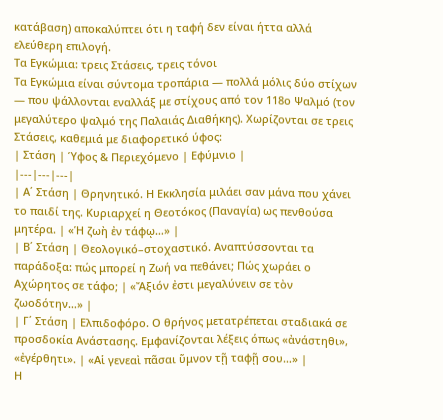κατάβαση) αποκαλύπτει ότι η ταφή δεν είναι ήττα αλλά ελεύθερη επιλογή.
Τα Εγκώμια: τρεις Στάσεις, τρεις τόνοι
Τα Εγκώμια είναι σύντομα τροπάρια — πολλά μόλις δύο στίχων — που ψάλλονται εναλλάξ με στίχους από τον 118ο Ψαλμό (τον μεγαλύτερο ψαλμό της Παλαιάς Διαθήκης). Χωρίζονται σε τρεις Στάσεις, καθεμιά με διαφορετικό ύφος:
| Στάση | Ύφος & Περιεχόμενο | Εφύμνιο |
|---|---|---|
| Α΄ Στάση | Θρηνητικό. Η Εκκλησία μιλάει σαν μάνα που χάνει το παιδί της. Κυριαρχεί η Θεοτόκος (Παναγία) ως πενθούσα μητέρα. | «Ἡ ζωὴ ἐν τάφῳ…» |
| Β΄ Στάση | Θεολογικό–στοχαστικό. Αναπτύσσονται τα παράδοξα: πώς μπορεί η Ζωή να πεθάνει; Πώς χωράει ο Αχώρητος σε τάφο; | «Ἄξιόν ἐστι μεγαλύνειν σε τὸν ζωοδότην…» |
| Γ΄ Στάση | Ελπιδοφόρο. Ο θρήνος μετατρέπεται σταδιακά σε προσδοκία Ανάστασης. Εμφανίζονται λέξεις όπως «ἀνάστηθι», «ἐγέρθητι». | «Αἱ γενεαὶ πᾶσαι ὕμνον τῇ ταφῇ σου…» |
Η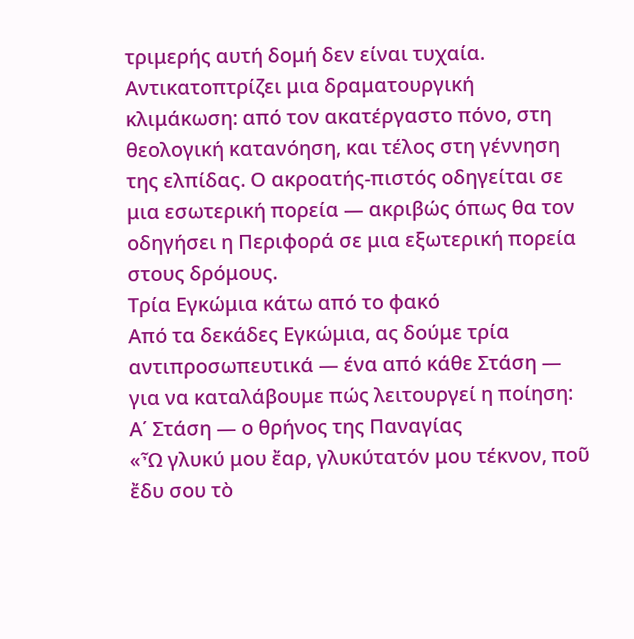τριμερής αυτή δομή δεν είναι τυχαία. Αντικατοπτρίζει μια δραματουργική κλιμάκωση: από τον ακατέργαστο πόνο, στη θεολογική κατανόηση, και τέλος στη γέννηση της ελπίδας. Ο ακροατής-πιστός οδηγείται σε μια εσωτερική πορεία — ακριβώς όπως θα τον οδηγήσει η Περιφορά σε μια εξωτερική πορεία στους δρόμους.
Τρία Εγκώμια κάτω από το φακό
Από τα δεκάδες Εγκώμια, ας δούμε τρία αντιπροσωπευτικά — ένα από κάθε Στάση — για να καταλάβουμε πώς λειτουργεί η ποίηση:
Α΄ Στάση — ο θρήνος της Παναγίας
«Ὦ γλυκύ μου ἔαρ, γλυκύτατόν μου τέκνον, ποῦ ἔδυ σου τὸ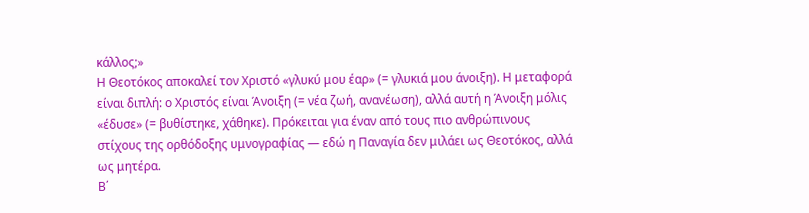κάλλος;»
Η Θεοτόκος αποκαλεί τον Χριστό «γλυκύ μου έαρ» (= γλυκιά μου άνοιξη). Η μεταφορά είναι διπλή: ο Χριστός είναι Άνοιξη (= νέα ζωή, ανανέωση), αλλά αυτή η Άνοιξη μόλις «έδυσε» (= βυθίστηκε, χάθηκε). Πρόκειται για έναν από τους πιο ανθρώπινους στίχους της ορθόδοξης υμνογραφίας — εδώ η Παναγία δεν μιλάει ως Θεοτόκος, αλλά ως μητέρα.
Β΄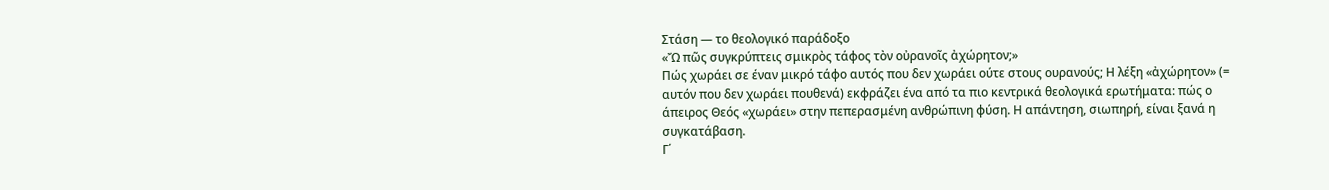Στάση — το θεολογικό παράδοξο
«Ὤ πῶς συγκρύπτεις σμικρὸς τάφος τὸν οὐρανοῖς ἀχώρητον;»
Πώς χωράει σε έναν μικρό τάφο αυτός που δεν χωράει ούτε στους ουρανούς; Η λέξη «ἀχώρητον» (= αυτόν που δεν χωράει πουθενά) εκφράζει ένα από τα πιο κεντρικά θεολογικά ερωτήματα: πώς ο άπειρος Θεός «χωράει» στην πεπερασμένη ανθρώπινη φύση. Η απάντηση, σιωπηρή, είναι ξανά η συγκατάβαση.
Γ΄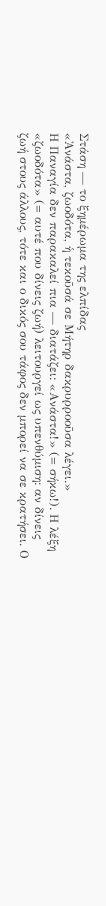Στάση — το ξημέρωμα της ελπίδας
«Ἀνάστα, ζωοδότα, ἡ τεκοῦσά σε Μήτηρ δακρυρροοῦσα λέγει.»
Η Παναγία δεν παρακαλεί πια — διατάζει: «Ανάστα!» (= σήκω!). Η λέξη «ζωοδότα» (= αυτέ που δίνεις ζωή) λειτουργεί ως υπενθύμιση: αν δίνεις ζωή στους άλλους, τότε και ο δικός σου τάφος δεν μπορεί να σε κρατήσει. Ο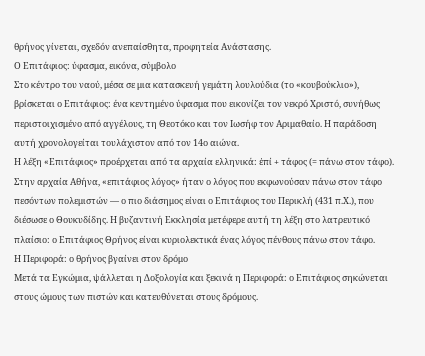θρήνος γίνεται, σχεδόν ανεπαίσθητα, προφητεία Ανάστασης.
Ο Επιτάφιος: ύφασμα, εικόνα, σύμβολο
Στο κέντρο του ναού, μέσα σε μια κατασκευή γεμάτη λουλούδια (το «κουβούκλιο»), βρίσκεται ο Επιτάφιος: ένα κεντημένο ύφασμα που εικονίζει τον νεκρό Χριστό, συνήθως περιστοιχισμένο από αγγέλους, τη Θεοτόκο και τον Ιωσήφ τον Αριμαθαίο. Η παράδοση αυτή χρονολογείται τουλάχιστον από τον 14ο αιώνα.
Η λέξη «Επιτάφιος» προέρχεται από τα αρχαία ελληνικά: ἐπί + τάφος (= πάνω στον τάφο). Στην αρχαία Αθήνα, «επιτάφιος λόγος» ήταν ο λόγος που εκφωνούσαν πάνω στον τάφο πεσόντων πολεμιστών — ο πιο διάσημος είναι ο Επιτάφιος του Περικλή (431 π.Χ.), που διέσωσε ο Θουκυδίδης. Η βυζαντινή Εκκλησία μετέφερε αυτή τη λέξη στο λατρευτικό πλαίσιο: ο Επιτάφιος Θρήνος είναι κυριολεκτικά ένας λόγος πένθους πάνω στον τάφο.
Η Περιφορά: ο θρήνος βγαίνει στον δρόμο
Μετά τα Εγκώμια, ψάλλεται η Δοξολογία και ξεκινά η Περιφορά: ο Επιτάφιος σηκώνεται στους ώμους των πιστών και κατευθύνεται στους δρόμους.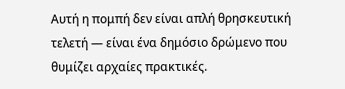Αυτή η πομπή δεν είναι απλή θρησκευτική τελετή — είναι ένα δημόσιο δρώμενο που θυμίζει αρχαίες πρακτικές.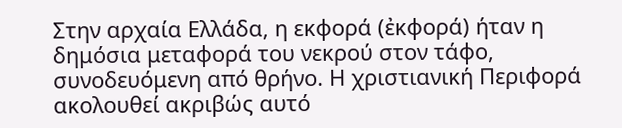Στην αρχαία Ελλάδα, η εκφορά (ἐκφορά) ήταν η δημόσια μεταφορά του νεκρού στον τάφο, συνοδευόμενη από θρήνο. Η χριστιανική Περιφορά ακολουθεί ακριβώς αυτό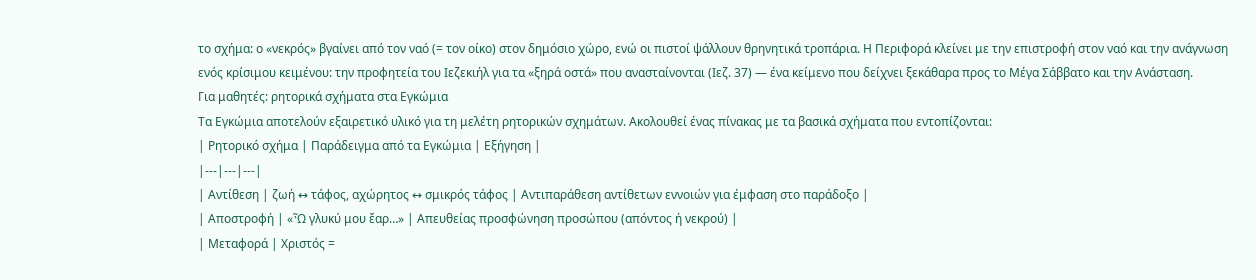το σχήμα: ο «νεκρός» βγαίνει από τον ναό (= τον οίκο) στον δημόσιο χώρο, ενώ οι πιστοί ψάλλουν θρηνητικά τροπάρια. Η Περιφορά κλείνει με την επιστροφή στον ναό και την ανάγνωση ενός κρίσιμου κειμένου: την προφητεία του Ιεζεκιήλ για τα «ξηρά οστά» που ανασταίνονται (Ιεζ. 37) — ένα κείμενο που δείχνει ξεκάθαρα προς το Μέγα Σάββατο και την Ανάσταση.
Για μαθητές: ρητορικά σχήματα στα Εγκώμια
Τα Εγκώμια αποτελούν εξαιρετικό υλικό για τη μελέτη ρητορικών σχημάτων. Ακολουθεί ένας πίνακας με τα βασικά σχήματα που εντοπίζονται:
| Ρητορικό σχήμα | Παράδειγμα από τα Εγκώμια | Εξήγηση |
|---|---|---|
| Αντίθεση | ζωή ↔ τάφος, αχώρητος ↔ σμικρός τάφος | Αντιπαράθεση αντίθετων εννοιών για έμφαση στο παράδοξο |
| Αποστροφή | «Ὦ γλυκύ μου ἔαρ…» | Απευθείας προσφώνηση προσώπου (απόντος ή νεκρού) |
| Μεταφορά | Χριστός =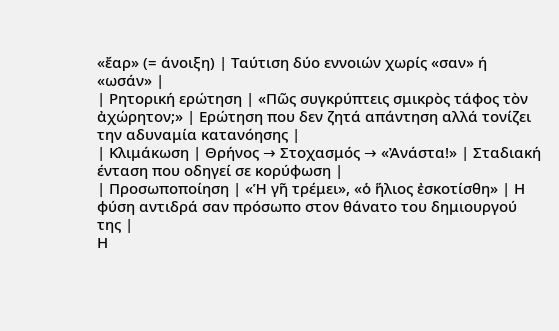«ἔαρ» (= άνοιξη) | Ταύτιση δύο εννοιών χωρίς «σαν» ή «ωσάν» |
| Ρητορική ερώτηση | «Πῶς συγκρύπτεις σμικρὸς τάφος τὸν ἀχώρητον;» | Ερώτηση που δεν ζητά απάντηση αλλά τονίζει την αδυναμία κατανόησης |
| Κλιμάκωση | Θρήνος → Στοχασμός → «Ἀνάστα!» | Σταδιακή ένταση που οδηγεί σε κορύφωση |
| Προσωποποίηση | «Ἡ γῆ τρέμει», «ὁ ἥλιος ἐσκοτίσθη» | Η φύση αντιδρά σαν πρόσωπο στον θάνατο του δημιουργού της |
Η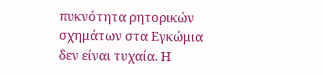πυκνότητα ρητορικών σχημάτων στα Εγκώμια δεν είναι τυχαία. Η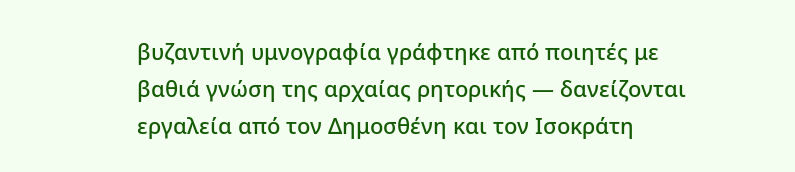βυζαντινή υμνογραφία γράφτηκε από ποιητές με βαθιά γνώση της αρχαίας ρητορικής — δανείζονται εργαλεία από τον Δημοσθένη και τον Ισοκράτη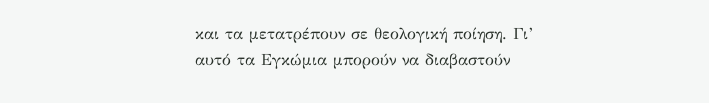και τα μετατρέπουν σε θεολογική ποίηση. Γι’ αυτό τα Εγκώμια μπορούν να διαβαστούν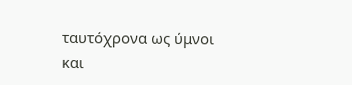ταυτόχρονα ως ύμνοι και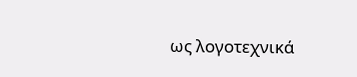ως λογοτεχνικά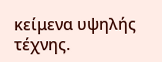κείμενα υψηλής τέχνης.